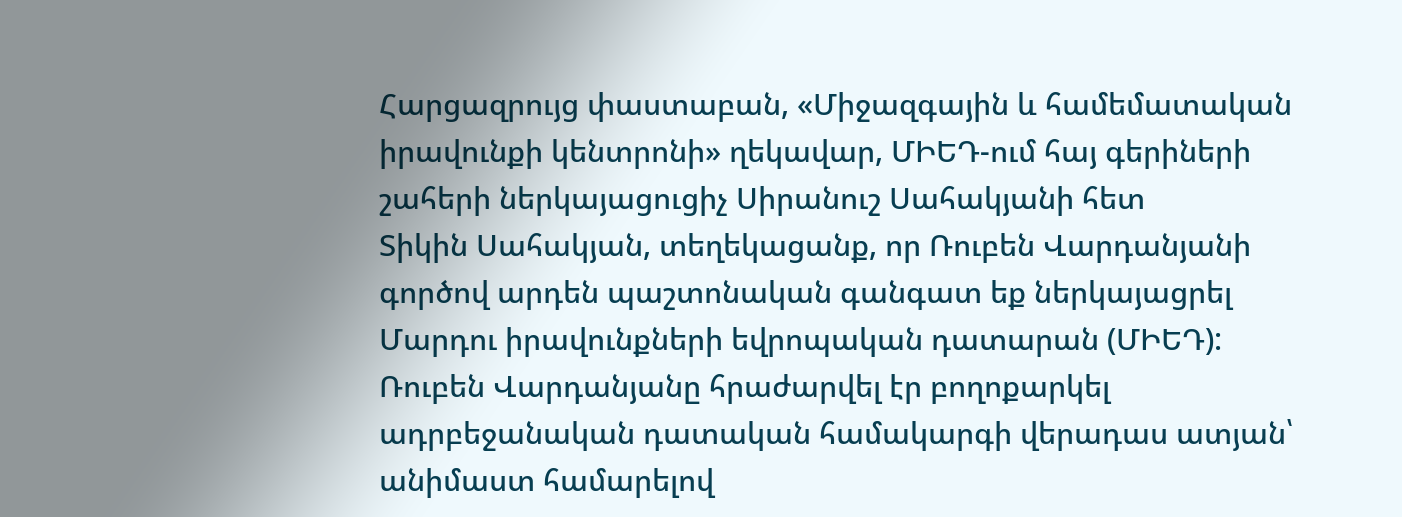Հարցազրույց փաստաբան, «Միջազգային և համեմատական իրավունքի կենտրոնի» ղեկավար, ՄԻԵԴ-ում հայ գերիների շահերի ներկայացուցիչ Սիրանուշ Սահակյանի հետ
Տիկին Սահակյան, տեղեկացանք, որ Ռուբեն Վարդանյանի գործով արդեն պաշտոնական գանգատ եք ներկայացրել Մարդու իրավունքների եվրոպական դատարան (ՄԻԵԴ): Ռուբեն Վարդանյանը հրաժարվել էր բողոքարկել ադրբեջանական դատական համակարգի վերադաս ատյան՝ անիմաստ համարելով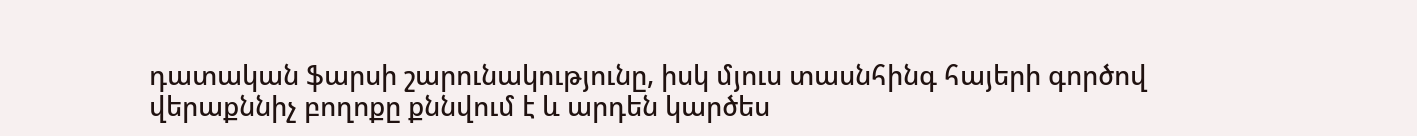դատական ֆարսի շարունակությունը, իսկ մյուս տասնհինգ հայերի գործով վերաքննիչ բողոքը քննվում է և արդեն կարծես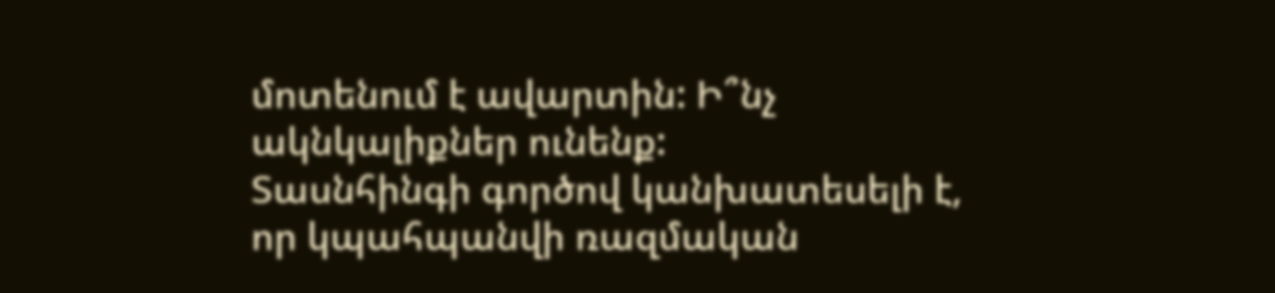մոտենում է ավարտին: Ի՞նչ ակնկալիքներ ունենք:
Տասնհինգի գործով կանխատեսելի է, որ կպահպանվի ռազմական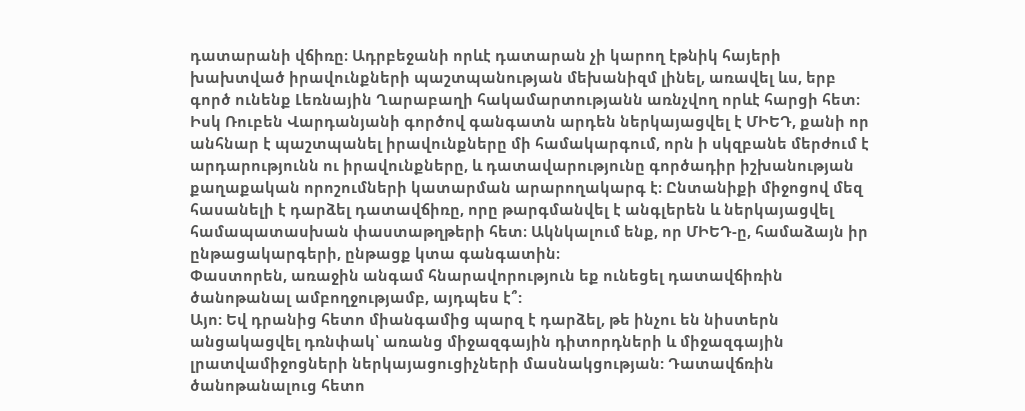դատարանի վճիռը։ Ադրբեջանի որևէ դատարան չի կարող էթնիկ հայերի խախտված իրավունքների պաշտպանության մեխանիզմ լինել, առավել ևս, երբ գործ ունենք Լեռնային Ղարաբաղի հակամարտությանն առնչվող որևէ հարցի հետ։
Իսկ Ռուբեն Վարդանյանի գործով գանգատն արդեն ներկայացվել է ՄԻԵԴ, քանի որ անհնար է պաշտպանել իրավունքները մի համակարգում, որն ի սկզբանե մերժում է արդարությունն ու իրավունքները, և դատավարությունը գործադիր իշխանության քաղաքական որոշումների կատարման արարողակարգ է։ Ընտանիքի միջոցով մեզ հասանելի է դարձել դատավճիռը, որը թարգմանվել է անգլերեն և ներկայացվել համապատասխան փաստաթղթերի հետ։ Ակնկալում ենք, որ ՄԻԵԴ-ը, համաձայն իր ընթացակարգերի, ընթացք կտա գանգատին։
Փաստորեն, առաջին անգամ հնարավորություն եք ունեցել դատավճիռին ծանոթանալ ամբողջությամբ, այդպես է՞:
Այո: Եվ դրանից հետո միանգամից պարզ է դարձել, թե ինչու են նիստերն անցակացվել դռնփակ՝ առանց միջազգային դիտորդների և միջազգային լրատվամիջոցների ներկայացուցիչների մասնակցության: Դատավճռին ծանոթանալուց հետո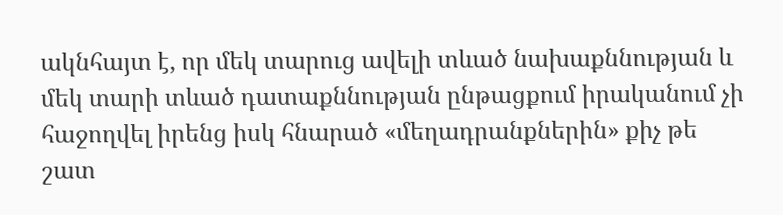ակնհայտ է, որ մեկ տարուց ավելի տևած նախաքննության և մեկ տարի տևած դատաքննության ընթացքում իրականում չի հաջողվել իրենց իսկ հնարած «մեղադրանքներին» քիչ թե շատ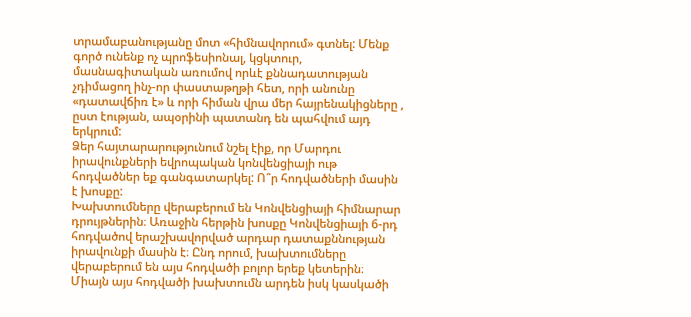տրամաբանությանը մոտ «հիմնավորում» գտնել: Մենք գործ ունենք ոչ պրոֆեսիոնալ, կցկտուր, մասնագիտական առումով որևէ քննադատության չդիմացող ինչ-որ փաստաթղթի հետ, որի անունը «դատավճիռ է» և որի հիման վրա մեր հայրենակիցները , ըստ էության, ապօրինի պատանդ են պահվում այդ երկրում:
Ձեր հայտարարությունում նշել էիք, որ Մարդու իրավունքների եվրոպական կոնվենցիայի ութ հոդվածներ եք գանգատարկել: Ո՞ր հոդվածների մասին է խոսքը:
Խախտումները վերաբերում են Կոնվենցիայի հիմնարար դրույթներին։ Առաջին հերթին խոսքը Կոնվենցիայի 6-րդ հոդվածով երաշխավորված արդար դատաքննության իրավունքի մասին է։ Ընդ որում, խախտումները վերաբերում են այս հոդվածի բոլոր երեք կետերին։ Միայն այս հոդվածի խախտումն արդեն իսկ կասկածի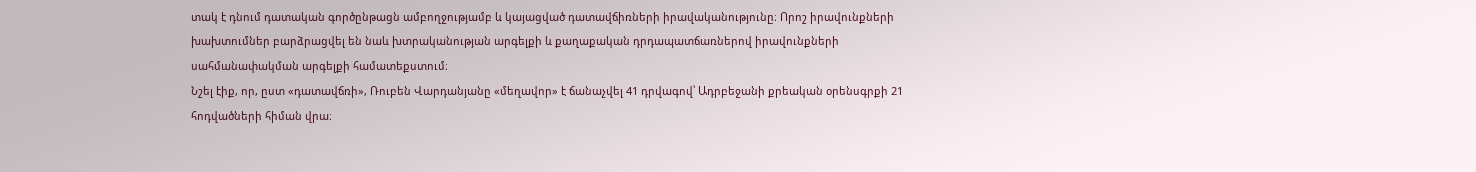տակ է դնում դատական գործընթացն ամբողջությամբ և կայացված դատավճիռների իրավականությունը։ Որոշ իրավունքների խախտումներ բարձրացվել են նաև խտրականության արգելքի և քաղաքական դրդապատճառներով իրավունքների սահմանափակման արգելքի համատեքստում։
Նշել էիք, որ, ըստ «դատավճռի», Ռուբեն Վարդանյանը «մեղավոր» է ճանաչվել 41 դրվագով՝ Ադրբեջանի քրեական օրենսգրքի 21 հոդվածների հիման վրա։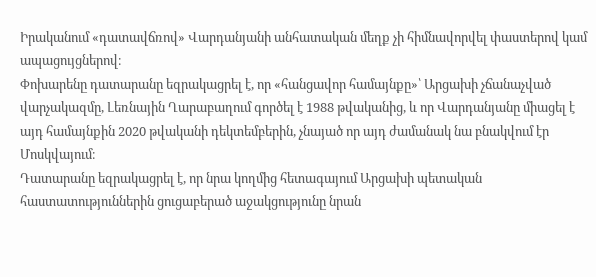Իրականում «դատավճռով» Վարդանյանի անհատական մեղք չի հիմնավորվել փաստերով կամ ապացույցներով։
Փոխարենը դատարանը եզրակացրել է, որ «հանցավոր համայնքը»՝ Արցախի չճանաչված վարչակազմը, Լեռնային Ղարաբաղում գործել է 1988 թվականից, և որ Վարդանյանը միացել է այդ համայնքին 2020 թվականի դեկտեմբերին, չնայած որ այդ ժամանակ նա բնակվում էր Մոսկվայում։
Դատարանը եզրակացրել է, որ նրա կողմից հետագայում Արցախի պետական հաստատություններին ցուցաբերած աջակցությունը նրան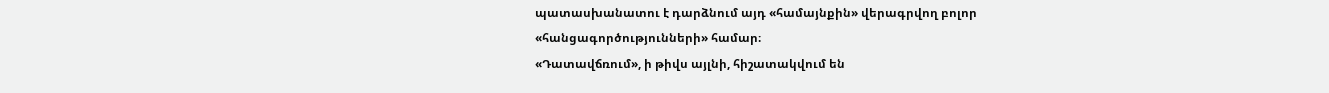պատասխանատու է դարձնում այդ «համայնքին» վերագրվող բոլոր «հանցագործությունների» համար։
«Դատավճռում», ի թիվս այլնի, հիշատակվում են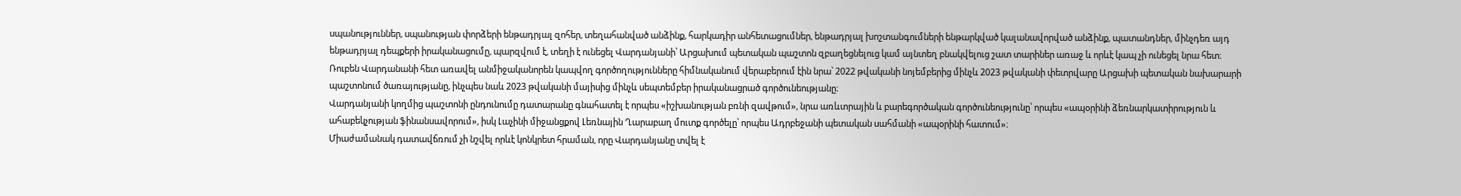սպանություններ, սպանության փորձերի ենթադրյալ զոհեր, տեղահանված անձինք, հարկադիր անհետացումներ, ենթադրյալ խոշտանգումների ենթարկված կալանավորված անձինք, պատանդներ, մինչդեռ այդ ենթադրյալ դեպքերի իրականացումը, պարզվում է, տեղի է ունեցել Վարդանյանի՝ Արցախում պետական պաշտոն զբաղեցնելուց կամ այնտեղ բնակվելուց շատ տարիներ առաջ և որևէ կապ չի ունեցել նրա հետ։
Ռուբեն Վարդանանի հետ առավել անմիջականորեն կապվող գործողությունները հիմնականում վերաբերում էին նրա՝ 2022 թվականի նոյեմբերից մինչև 2023 թվականի փետրվարը Արցախի պետական նախարարի պաշտոնում ծառայությանը, ինչպես նաև 2023 թվականի մայիսից մինչև սեպտեմբեր իրականացրած գործունեությանը։
Վարդանյանի կողմից պաշտոնի ընդունումը դատարանը գնահատել է որպես «իշխանության բռնի զավթում», նրա առևտրային և բարեգործական գործունեությունը՝ որպես «ապօրինի ձեռնարկատիրություն և ահաբեկչության ֆինանսավորում», իսկ Լաչինի միջանցքով Լեռնային Ղարաբաղ մուտք գործելը՝ որպես Ադրբեջանի պետական սահմանի «ապօրինի հատում»։
Միաժամանակ դատավճռում չի նշվել որևէ կոնկրետ հրաման, որը Վարդանյանը տվել է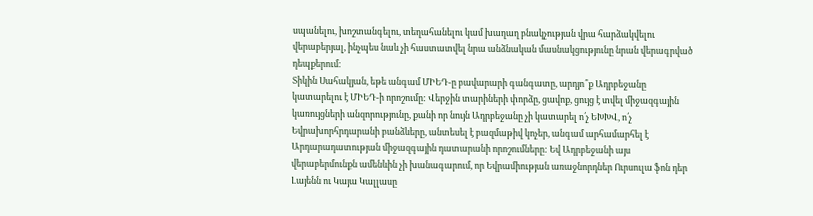սպանելու, խոշտանգելու, տեղահանելու կամ խաղաղ բնակչության վրա հարձակվելու վերաբերյալ, ինչպես նաև չի հաստատվել նրա անձնական մասնակցությունը նրան վերագրված դեպքերում։
Տիկին Սահակյան, եթե անգամ ՄԻԵԴ-ը բավարարի գանգատը, արդյո՞ք Ադրբեջանը կատարելու է ՄԻԵԴ-ի որոշումը: Վերջին տարիների փորձը, ցավոք, ցույց է տվել միջազգային կառույցների անզորությունը, քանի որ նույն Ադրբեջանը չի կատարել ո՛չ ԵԽԽՎ, ո՛չ Եվրախորհրդարանի բանձևերը, անտեսել է բազմաթիվ կոչեր, անգամ արհամարհել է Արդարադատության միջազգային դատարանի որոշումները: Եվ Ադրբեջանի այս վերաբերմունքն ամենևին չի խանագարում, որ Եվրամիության առաջնորդներ Ուրսուլա ֆոն դեր Լայենն ու Կայա Կալլասը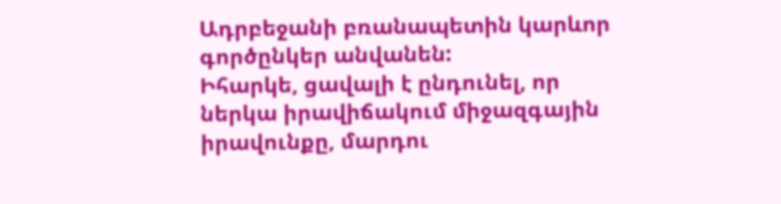Ադրբեջանի բռանապետին կարևոր գործընկեր անվանեն:
Իհարկե, ցավալի է ընդունել, որ ներկա իրավիճակում միջազգային իրավունքը, մարդու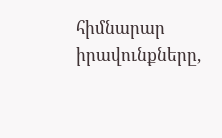հիմնարար իրավունքները,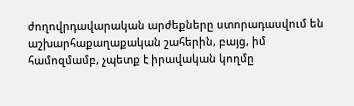ժողովրդավարական արժեքները ստորադասվում են աշխարհաքաղաքական շահերին, բայց, իմ համոզմամբ, չպետք է իրավական կողմը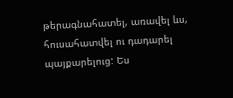թերագնահատել, առավել ևս, հուսահատվել ու դադարել պայքարելուց: Ես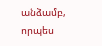անձամբ, որպես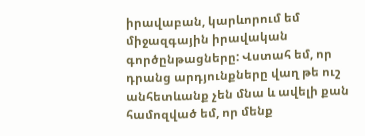իրավաբան, կարևորում եմ միջազգային իրավական գործընթացները: Վստահ եմ, որ դրանց արդյունքները վաղ թե ուշ անհետևանք չեն մնա և ավելի քան համոզված եմ, որ մենք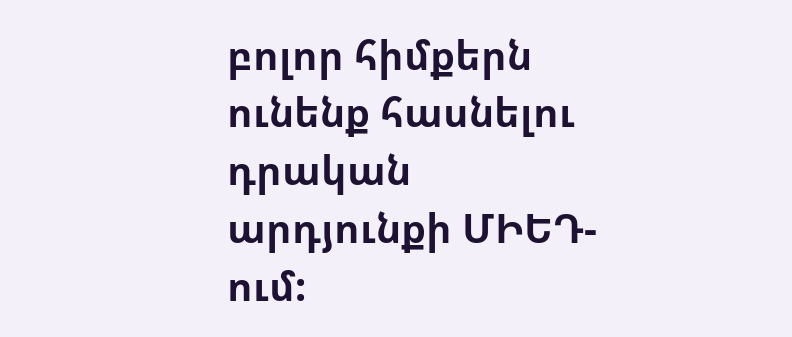բոլոր հիմքերն ունենք հասնելու դրական արդյունքի ՄԻԵԴ-ում: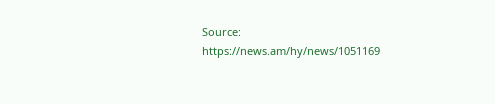Source: https://news.am/hy/news/1051169